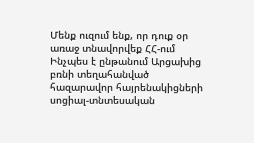Մենք ուզում ենք, որ դուք օր առաջ տնավորվեք ՀՀ-ում
Ինչպես է ընթանում Արցախից բռնի տեղահանված հազարավոր հայրենակիցների սոցիալ-տնտեսական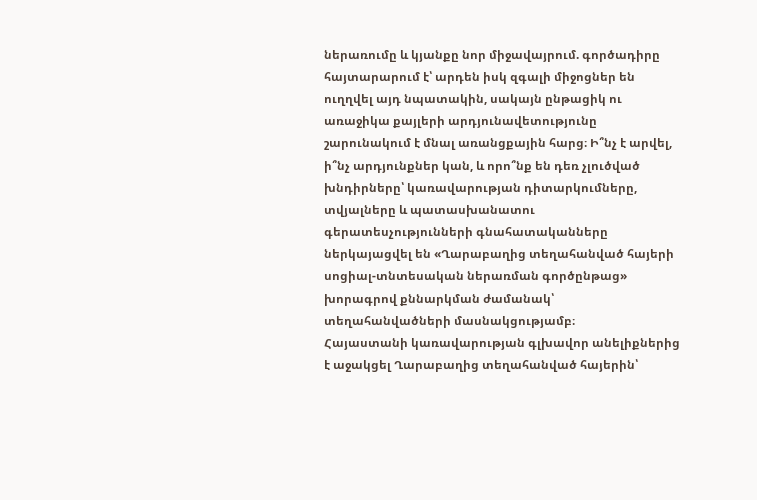ներառումը և կյանքը նոր միջավայրում. գործադիրը հայտարարում է՝ արդեն իսկ զգալի միջոցներ են ուղղվել այդ նպատակին, սակայն ընթացիկ ու առաջիկա քայլերի արդյունավետությունը շարունակում է մնալ առանցքային հարց։ Ի՞նչ է արվել, ի՞նչ արդյունքներ կան, և որո՞նք են դեռ չլուծված խնդիրները՝ կառավարության դիտարկումները, տվյալները և պատասխանատու գերատեսչությունների գնահատականները ներկայացվել են «Ղարաբաղից տեղահանված հայերի սոցիալ-տնտեսական ներառման գործընթաց» խորագրով քննարկման ժամանակ՝ տեղահանվածների մասնակցությամբ։
Հայաստանի կառավարության գլխավոր անելիքներից է աջակցել Ղարաբաղից տեղահանված հայերին՝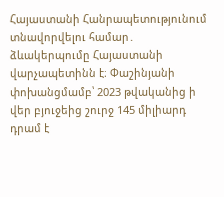Հայաստանի Հանրապետությունում տնավորվելու համար․ ձևակերպումը Հայաստանի վարչապետինն է։ Փաշինյանի փոխանցմամբ՝ 2023 թվականից ի վեր բյուջեից շուրջ 145 միլիարդ դրամ է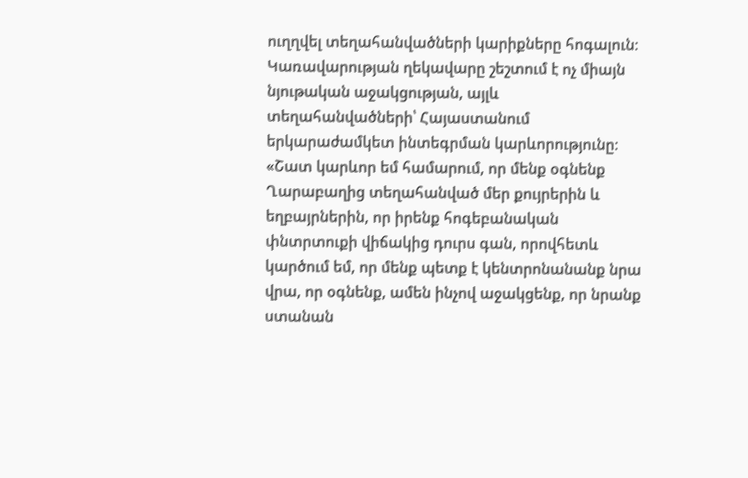ուղղվել տեղահանվածների կարիքները հոգալուն։ Կառավարության ղեկավարը շեշտում է ոչ միայն նյութական աջակցության, այլև տեղահանվածների՝ Հայաստանում երկարաժամկետ ինտեգրման կարևորությունը։
«Շատ կարևոր եմ համարում, որ մենք օգնենք Ղարաբաղից տեղահանված մեր քույրերին և եղբայրներին, որ իրենք հոգեբանական փնտրտուքի վիճակից դուրս գան, որովհետև կարծում եմ, որ մենք պետք է կենտրոնանանք նրա վրա, որ օգնենք, ամեն ինչով աջակցենք, որ նրանք ստանան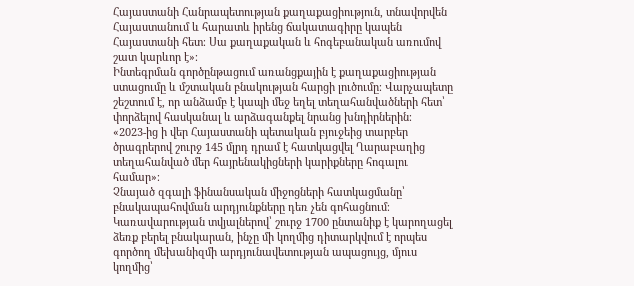Հայաստանի Հանրապետության քաղաքացիություն, տնավորվեն Հայաստանում և հարատև իրենց ճակատագիրը կապեն Հայաստանի հետ։ Սա քաղաքական և հոգեբանական առումով շատ կարևոր է»։
Ինտեգրման գործընթացում առանցքային է քաղաքացիության ստացումը և մշտական բնակության հարցի լուծումը։ Վարչապետը շեշտում է, որ անձամբ է կապի մեջ եղել տեղահանվածների հետ՝ փորձելով հասկանալ և արձագանքել նրանց խնդիրներին։
«2023-ից ի վեր Հայաստանի պետական բյուջեից տարբեր ծրագրերով շուրջ 145 մլրդ դրամ է հատկացվել Ղարաբաղից տեղահանված մեր հայրենակիցների կարիքները հոգալու համար»։
Չնայած զգալի ֆինանսական միջոցների հատկացմանը՝ բնակապահովման արդյունքները դեռ չեն գոհացնում։ Կառավարության տվյալներով՝ շուրջ 1700 ընտանիք է կարողացել ձեռք բերել բնակարան, ինչը մի կողմից դիտարկվում է որպես գործող մեխանիզմի արդյունավետության ապացույց, մյուս կողմից՝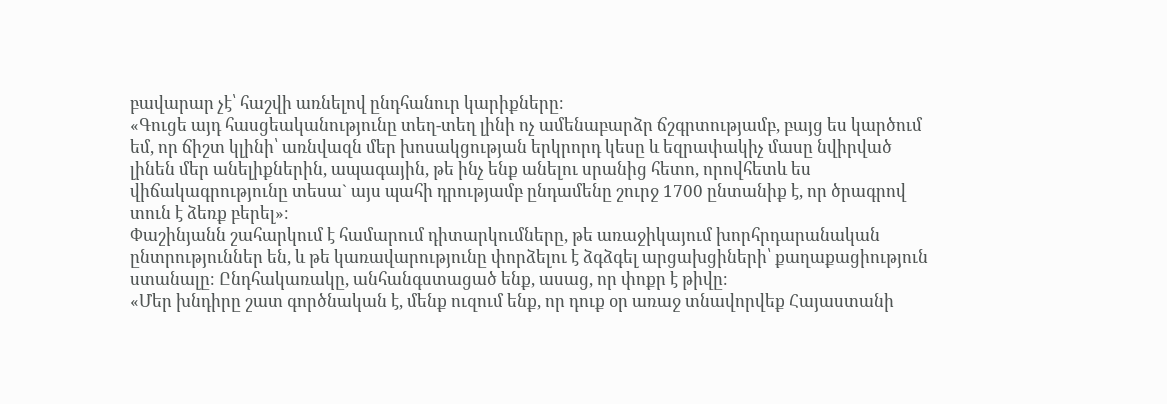բավարար չէ՝ հաշվի առնելով ընդհանուր կարիքները։
«Գուցե այդ հասցեականությունը տեղ-տեղ լինի ոչ ամենաբարձր ճշգրտությամբ, բայց ես կարծում եմ, որ ճիշտ կլինի՝ առնվազն մեր խոսակցության երկրորդ կեսը և եզրափակիչ մասը նվիրված լինեն մեր անելիքներին, ապագային, թե ինչ ենք անելու սրանից հետո, որովհետև ես վիճակագրությունը տեսա` այս պահի դրությամբ ընդամենը շուրջ 1700 ընտանիք է, որ ծրագրով տուն է ձեռք բերել»։
Փաշինյանն շահարկում է համարում դիտարկումները, թե առաջիկայում խորհրդարանական ընտրություններ են, և թե կառավարությունը փորձելու է ձգձգել արցախցիների՝ քաղաքացիություն ստանալը։ Ընդհակառակը, անհանգստացած ենք, ասաց, որ փոքր է թիվը։
«Մեր խնդիրը շատ գործնական է, մենք ուզում ենք, որ դուք օր առաջ տնավորվեք Հայաստանի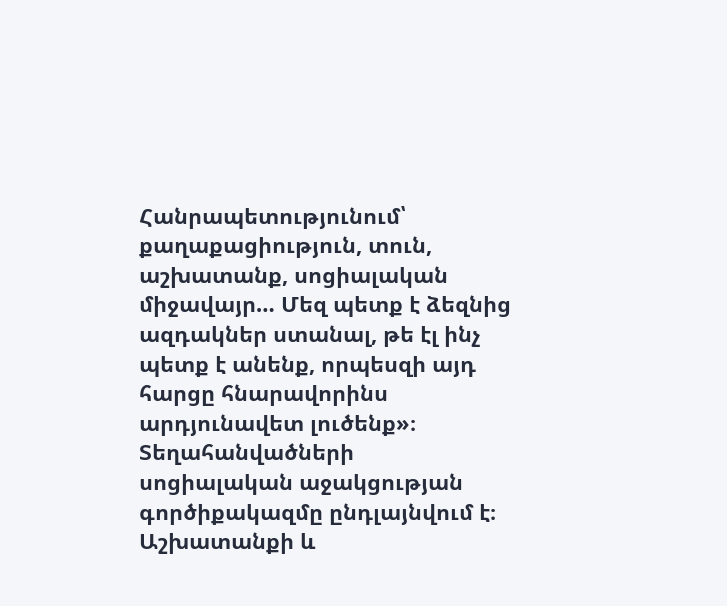Հանրապետությունում՝ քաղաքացիություն, տուն, աշխատանք, սոցիալական միջավայր… Մեզ պետք է ձեզնից ազդակներ ստանալ, թե էլ ինչ պետք է անենք, որպեսզի այդ հարցը հնարավորինս արդյունավետ լուծենք»։
Տեղահանվածների սոցիալական աջակցության գործիքակազմը ընդլայնվում է։ Աշխատանքի և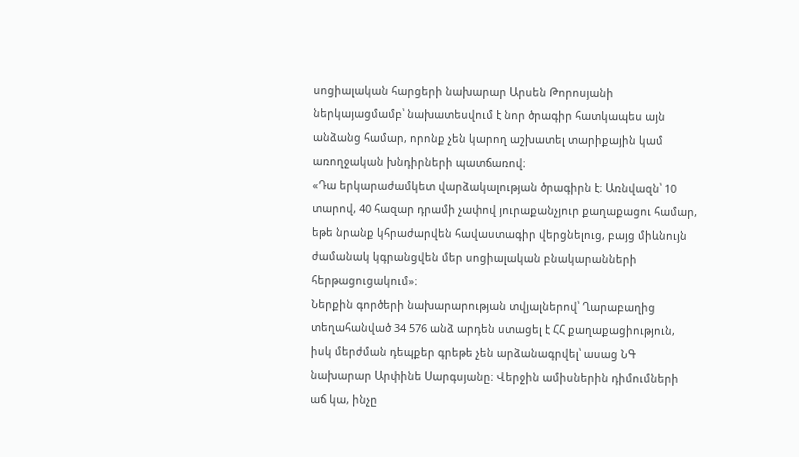սոցիալական հարցերի նախարար Արսեն Թորոսյանի ներկայացմամբ՝ նախատեսվում է նոր ծրագիր հատկապես այն անձանց համար, որոնք չեն կարող աշխատել տարիքային կամ առողջական խնդիրների պատճառով։
«Դա երկարաժամկետ վարձակալության ծրագիրն է։ Առնվազն՝ 10 տարով, 40 հազար դրամի չափով յուրաքանչյուր քաղաքացու համար, եթե նրանք կհրաժարվեն հավաստագիր վերցնելուց, բայց միևնույն ժամանակ կգրանցվեն մեր սոցիալական բնակարանների հերթացուցակում»։
Ներքին գործերի նախարարության տվյալներով՝ Ղարաբաղից տեղահանված 34 576 անձ արդեն ստացել է ՀՀ քաղաքացիություն, իսկ մերժման դեպքեր գրեթե չեն արձանագրվել՝ ասաց ՆԳ նախարար Արփինե Սարգսյանը։ Վերջին ամիսներին դիմումների աճ կա, ինչը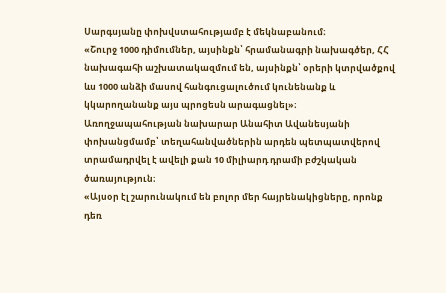Սարգսյանը փոխվստահությամբ է մեկնաբանում։
«Շուրջ 1000 դիմումներ, այսինքն՝ հրամանագրի նախագծեր, ՀՀ նախագահի աշխատակազմում են, այսինքն՝ օրերի կտրվածքով ևս 1000 անձի մասով հանգուցալուծում կունենանք և կկարողանանք այս պրոցեսն արագացնել»։
Առողջապահության նախարար Անահիտ Ավանեսյանի փոխանցմամբ՝ տեղահանվածներին արդեն պետպատվերով տրամադրվել է ավելի քան 10 միլիարդ դրամի բժշկական ծառայություն։
«Այսօր էլ շարունակում են բոլոր մեր հայրենակիցները, որոնք դեռ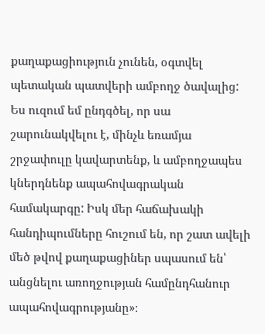քաղաքացիություն չունեն, օգտվել պետական պատվերի ամբողջ ծավալից: Ես ուզում եմ ընդգծել, որ սա շարունակվելու է, մինչև եռամյա շրջափուլը կավարտենք, և ամբողջապես կներդնենք ապահովագրական համակարգը: Իսկ մեր հաճախակի հանդիպումները հուշում են, որ շատ ավելի մեծ թվով քաղաքացիներ սպասում են՝ անցնելու առողջության համընդհանուր ապահովագրությանը»։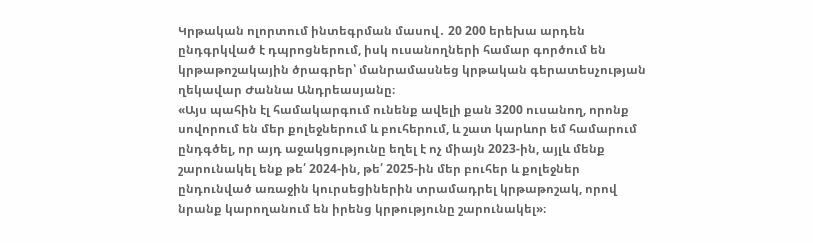Կրթական ոլորտում ինտեգրման մասով․ 20 200 երեխա արդեն ընդգրկված է դպրոցներում, իսկ ուսանողների համար գործում են կրթաթոշակային ծրագրեր՝ մանրամասնեց կրթական գերատեսչության ղեկավար Ժաննա Անդրեասյանը։
«Այս պահին էլ համակարգում ունենք ավելի քան 3200 ուսանող, որոնք սովորում են մեր քոլեջներում և բուհերում, և շատ կարևոր եմ համարում ընդգծել, որ այդ աջակցությունը եղել է ոչ միայն 2023-ին, այլև մենք շարունակել ենք թե՛ 2024-ին, թե՛ 2025-ին մեր բուհեր և քոլեջներ ընդունված առաջին կուրսեցիներին տրամադրել կրթաթոշակ, որով նրանք կարողանում են իրենց կրթությունը շարունակել»։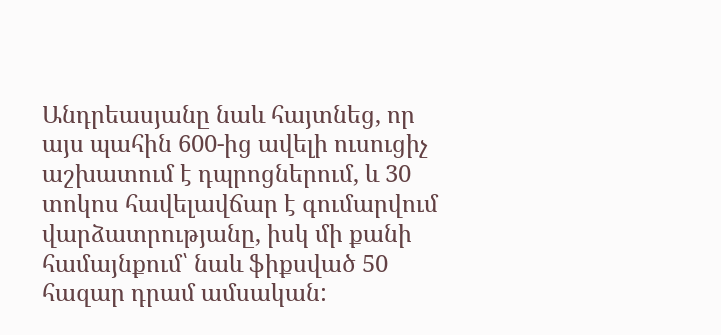Անդրեասյանը նաև հայտնեց, որ այս պահին 600-ից ավելի ուսուցիչ աշխատում է դպրոցներում, և 30 տոկոս հավելավճար է գումարվում վարձատրությանը, իսկ մի քանի համայնքում՝ նաև ֆիքսված 50 հազար դրամ ամսական: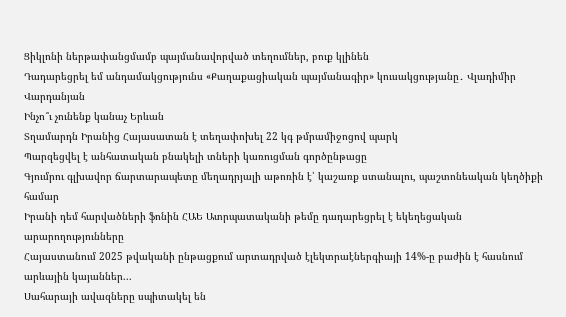Ցիկլոնի ներթափանցմամբ պայմանավորված տեղումներ, բուք կլինեն
Դադարեցրել եմ անդամակցությունս «Քաղաքացիական պայմանագիր» կուսակցությանը․ Վլադիմիր Վարդանյան
Ինչո՞ւ չունենք կանաչ Երևան
Տղամարդն Իրանից Հայասատան է տեղափոխել 22 կգ թմրամիջոցով պարկ
Պարզեցվել է անհատական բնակելի տների կառուցման գործընթացը
Գյումրու գլխավոր ճարտարապետը մեղադրյալի աթոռին է՝ կաշառք ստանալու, պաշտոնեական կեղծիքի համար
Իրանի դեմ հարվածների ֆոնին ՀԱԵ Ատրպատականի թեմը դադարեցրել է եկեղեցական արարողությունները
Հայաստանում 2025 թվականի ընթացքում արտադրված էլեկտրաէներգիայի 14%-ը բաժին է հասնում արևային կայաններ...
Սահարայի ավազները սպիտակել են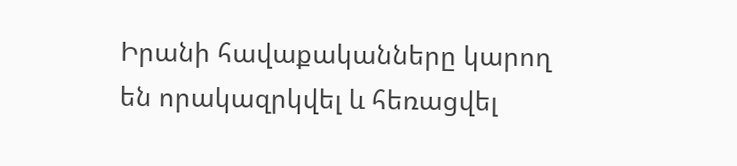Իրանի հավաքականները կարող են որակազրկվել և հեռացվել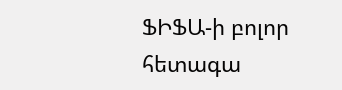ՖԻՖԱ-ի բոլոր հետագա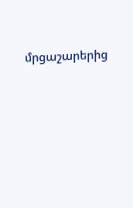մրցաշարերից